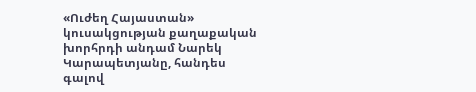«Ուժեղ Հայաստան» կուսակցության քաղաքական խորհրդի անդամ Նարեկ Կարապետյանը, հանդես գալով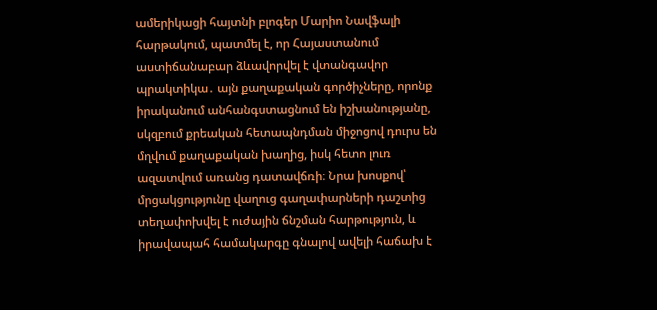ամերիկացի հայտնի բլոգեր Մարիո Նավֆալի հարթակում, պատմել է, որ Հայաստանում աստիճանաբար ձևավորվել է վտանգավոր պրակտիկա․ այն քաղաքական գործիչները, որոնք իրականում անհանգստացնում են իշխանությանը, սկզբում քրեական հետապնդման միջոցով դուրս են մղվում քաղաքական խաղից, իսկ հետո լուռ ազատվում առանց դատավճռի։ Նրա խոսքով՝ մրցակցությունը վաղուց գաղափարների դաշտից տեղափոխվել է ուժային ճնշման հարթություն, և իրավապահ համակարգը գնալով ավելի հաճախ է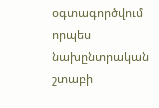օգտագործվում որպես նախընտրական շտաբի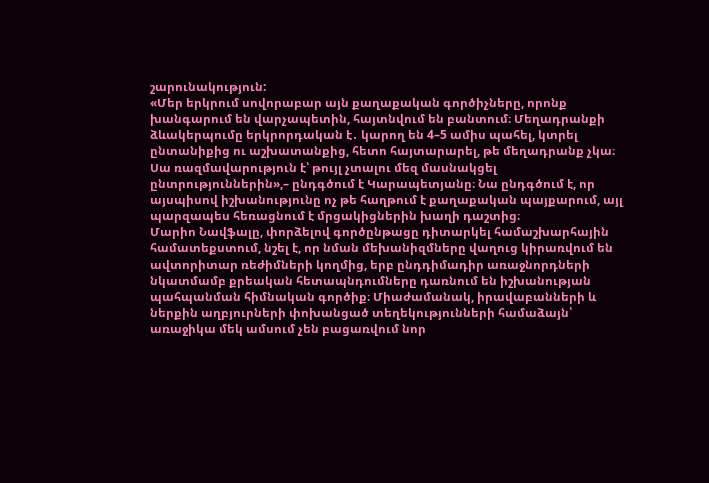շարունակություն:
«Մեր երկրում սովորաբար այն քաղաքական գործիչները, որոնք խանգարում են վարչապետին, հայտնվում են բանտում։ Մեղադրանքի ձևակերպումը երկրորդական է․ կարող են 4–5 ամիս պահել, կտրել ընտանիքից ու աշխատանքից, հետո հայտարարել, թե մեղադրանք չկա։ Սա ռազմավարություն է՝ թույլ չտալու մեզ մասնակցել ընտրություններին»,– ընդգծում է Կարապետյանը։ Նա ընդգծում է, որ այսպիսով իշխանությունը ոչ թե հաղթում է քաղաքական պայքարում, այլ պարզապես հեռացնում է մրցակիցներին խաղի դաշտից։
Մարիո Նավֆալը, փորձելով գործընթացը դիտարկել համաշխարհային համատեքստում, նշել է, որ նման մեխանիզմները վաղուց կիրառվում են ավտորիտար ռեժիմների կողմից, երբ ընդդիմադիր առաջնորդների նկատմամբ քրեական հետապնդումները դառնում են իշխանության պահպանման հիմնական գործիք։ Միաժամանակ, իրավաբանների և ներքին աղբյուրների փոխանցած տեղեկությունների համաձայն՝ առաջիկա մեկ ամսում չեն բացառվում նոր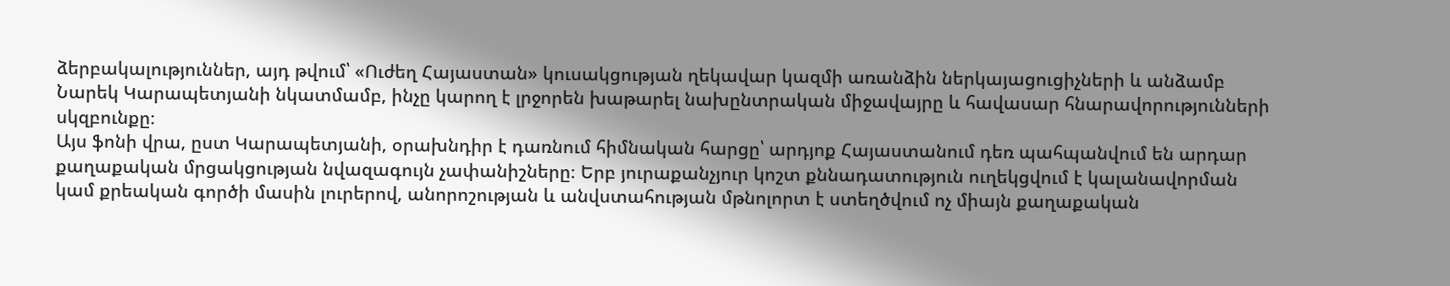ձերբակալություններ, այդ թվում՝ «Ուժեղ Հայաստան» կուսակցության ղեկավար կազմի առանձին ներկայացուցիչների և անձամբ Նարեկ Կարապետյանի նկատմամբ, ինչը կարող է լրջորեն խաթարել նախընտրական միջավայրը և հավասար հնարավորությունների սկզբունքը։
Այս ֆոնի վրա, ըստ Կարապետյանի, օրախնդիր է դառնում հիմնական հարցը՝ արդյոք Հայաստանում դեռ պահպանվում են արդար քաղաքական մրցակցության նվազագույն չափանիշները։ Երբ յուրաքանչյուր կոշտ քննադատություն ուղեկցվում է կալանավորման կամ քրեական գործի մասին լուրերով, անորոշության և անվստահության մթնոլորտ է ստեղծվում ոչ միայն քաղաքական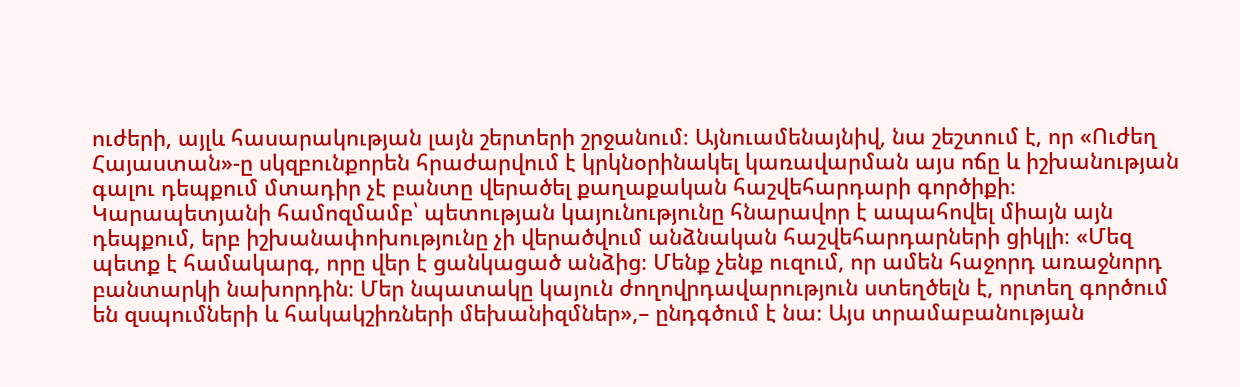ուժերի, այլև հասարակության լայն շերտերի շրջանում։ Այնուամենայնիվ, նա շեշտում է, որ «Ուժեղ Հայաստան»-ը սկզբունքորեն հրաժարվում է կրկնօրինակել կառավարման այս ոճը և իշխանության գալու դեպքում մտադիր չէ բանտը վերածել քաղաքական հաշվեհարդարի գործիքի։
Կարապետյանի համոզմամբ՝ պետության կայունությունը հնարավոր է ապահովել միայն այն դեպքում, երբ իշխանափոխությունը չի վերածվում անձնական հաշվեհարդարների ցիկլի։ «Մեզ պետք է համակարգ, որը վեր է ցանկացած անձից։ Մենք չենք ուզում, որ ամեն հաջորդ առաջնորդ բանտարկի նախորդին։ Մեր նպատակը կայուն ժողովրդավարություն ստեղծելն է, որտեղ գործում են զսպումների և հակակշիռների մեխանիզմներ»,– ընդգծում է նա։ Այս տրամաբանության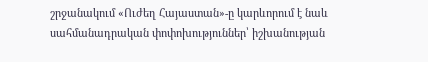շրջանակում «Ուժեղ Հայաստան»-ը կարևորում է նաև սահմանադրական փոփոխություններ՝ իշխանության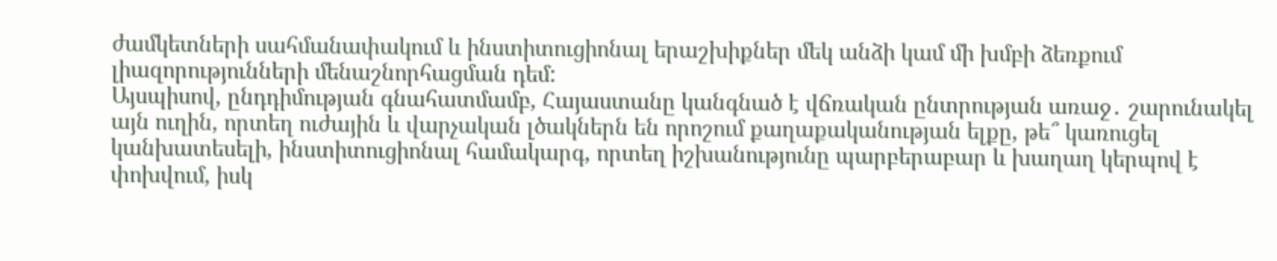ժամկետների սահմանափակում և ինստիտուցիոնալ երաշխիքներ մեկ անձի կամ մի խմբի ձեռքում լիազորությունների մենաշնորհացման դեմ:
Այսպիսով, ընդդիմության գնահատմամբ, Հայաստանը կանգնած է վճռական ընտրության առաջ․ շարունակել այն ուղին, որտեղ ուժային և վարչական լծակներն են որոշում քաղաքականության ելքը, թե՞ կառուցել կանխատեսելի, ինստիտուցիոնալ համակարգ, որտեղ իշխանությունը պարբերաբար և խաղաղ կերպով է փոխվում, իսկ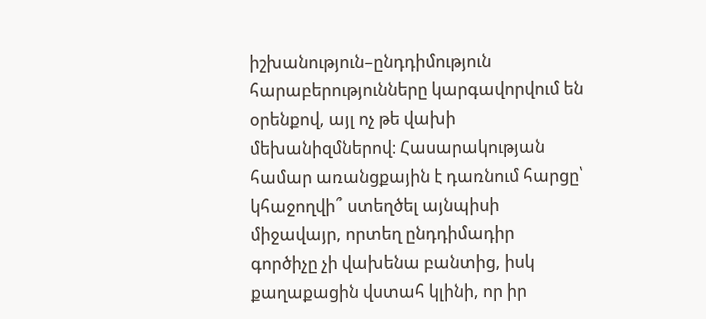իշխանություն–ընդդիմություն հարաբերությունները կարգավորվում են օրենքով, այլ ոչ թե վախի մեխանիզմներով։ Հասարակության համար առանցքային է դառնում հարցը՝ կհաջողվի՞ ստեղծել այնպիսի միջավայր, որտեղ ընդդիմադիր գործիչը չի վախենա բանտից, իսկ քաղաքացին վստահ կլինի, որ իր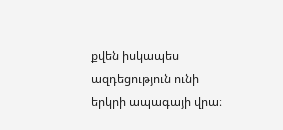քվեն իսկապես ազդեցություն ունի երկրի ապագայի վրա։